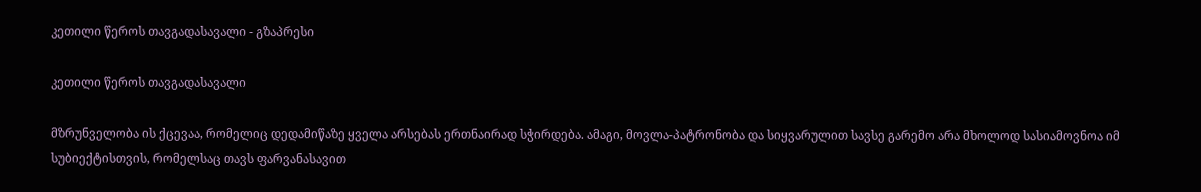კეთილი წეროს თავგადასავალი - გზაპრესი

კეთილი წეროს თავგადასავალი

მზრუნველობა ის ქცევაა, რომელიც დედამიწაზე ყველა არსებას ერთნაირად სჭირდება. ამაგი, მოვლა-პატრონობა და სიყვარულით სავსე გარემო არა მხოლოდ სასიამოვნოა იმ სუბიექტისთვის, რომელსაც თავს ფარვანასავით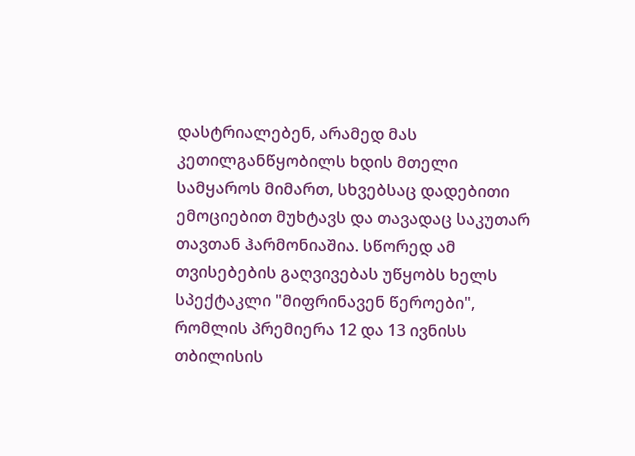დასტრიალებენ, არამედ მას კეთილგანწყობილს ხდის მთელი სამყაროს მიმართ, სხვებსაც დადებითი ემოციებით მუხტავს და თავადაც საკუთარ თავთან ჰარმონიაშია. სწორედ ამ თვისებების გაღვივებას უწყობს ხელს სპექტაკლი "მიფრინავენ წეროები", რომლის პრემიერა 12 და 13 ივნისს თბილისის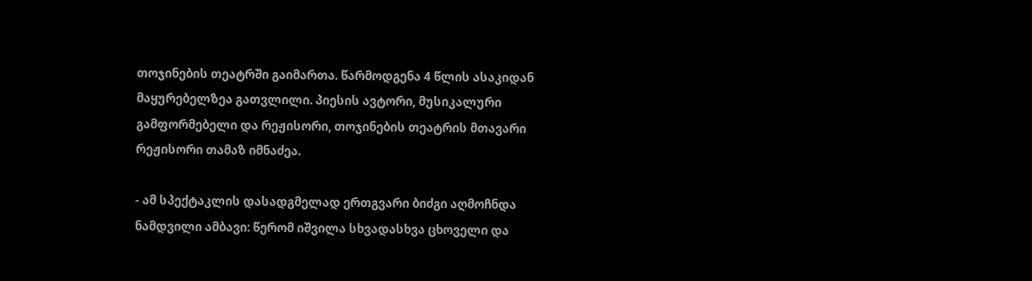თოჯინების თეატრში გაიმართა. წარმოდგენა 4 წლის ასაკიდან მაყურებელზეა გათვლილი. პიესის ავტორი, მუსიკალური გამფორმებელი და რეჟისორი, თოჯინების თეატრის მთავარი რეჟისორი თამაზ იმნაძეა.

- ამ სპექტაკლის დასადგმელად ერთგვარი ბიძგი აღმოჩნდა ნამდვილი ამბავი: წერომ იშვილა სხვადასხვა ცხოველი და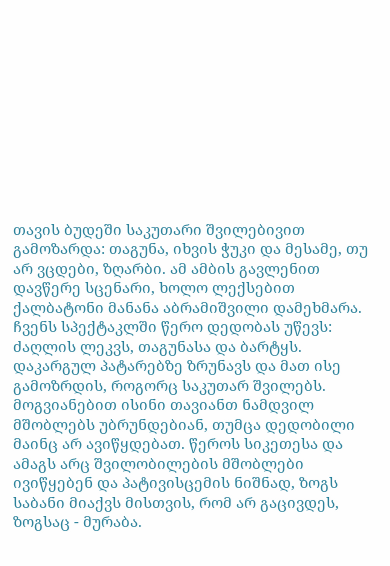თავის ბუდეში საკუთარი შვილებივით გამოზარდა: თაგუნა, იხვის ჭუკი და მესამე, თუ არ ვცდები, ზღარბი. ამ ამბის გავლენით დავწერე სცენარი, ხოლო ლექსებით ქალბატონი მანანა აბრამიშვილი დამეხმარა. ჩვენს სპექტაკლში წერო დედობას უწევს: ძაღლის ლეკვს, თაგუნასა და ბარტყს. დაკარგულ პატარებზე ზრუნავს და მათ ისე გამოზრდის, როგორც საკუთარ შვილებს. მოგვიანებით ისინი თავიანთ ნამდვილ მშობლებს უბრუნდებიან, თუმცა დედობილი მაინც არ ავიწყდებათ. წეროს სიკეთესა და ამაგს არც შვილობილების მშობლები ივიწყებენ და პატივისცემის ნიშნად, ზოგს საბანი მიაქვს მისთვის, რომ არ გაცივდეს, ზოგსაც - მურაბა.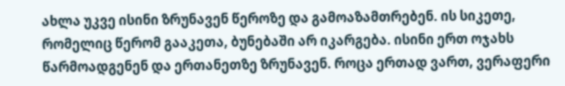ახლა უკვე ისინი ზრუნავენ წეროზე და გამოაზამთრებენ. ის სიკეთე, რომელიც წერომ გააკეთა, ბუნებაში არ იკარგება. ისინი ერთ ოჯახს წარმოადგენენ და ერთანეთზე ზრუნავენ. როცა ერთად ვართ, ვერაფერი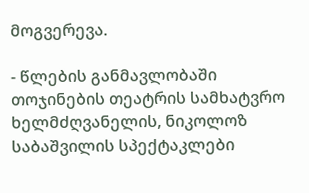მოგვერევა.

- წლების განმავლობაში თოჯინების თეატრის სამხატვრო ხელმძღვანელის, ნიკოლოზ საბაშვილის სპექტაკლები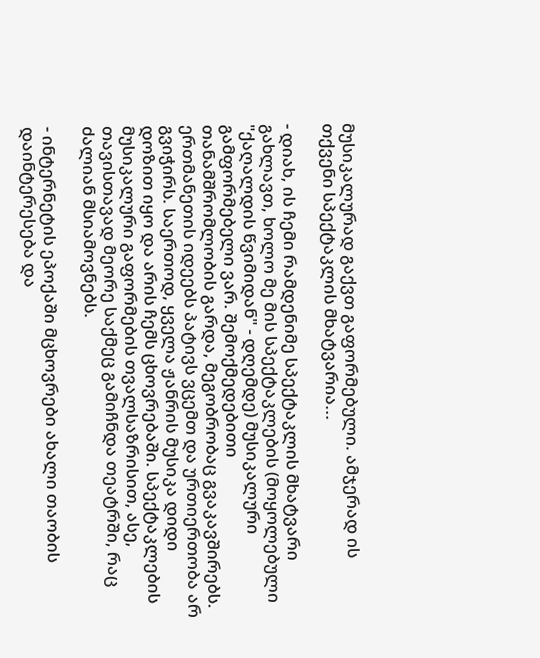მუსიკალურად გაქვთ გაფორმებული. ამჯერად ის თქვენი სპექტაკლის მხატვარია...

- დიახ, ის ჩემი რამდენიმე სპექტაკლის მხატვარი გახლავთ, ხოლო მე მის სპექტაკლების (მოყოლებული "ქაღალდის წვიმიდან" - დღემდე) მუსიკალური გამფორმებელი ვარ. შემოქმედებითი თანამშრომლობის გარდა, მეგობრობაც გვაკავშირებს. ერთმანეთის იდეებს პატივს ვცემთ და ურთიერთობა არ გვიჭირს. საერთოდ, ყველა ჟანრის მუსიკა დიდი დოზით იყო და არის ჩემს ცხოვრებაში. სპექტაკლების მუსიკალური გაფორმების თვალსაზრისით, ასე, თავისთავად მეორე საქმეც გამიჩნდა თეატრში, რაც ძალიან მსიამოვნებს.

- ინტერნეტის ეპოქაში მცხოვრები ახალი თაობის დაინტერესება და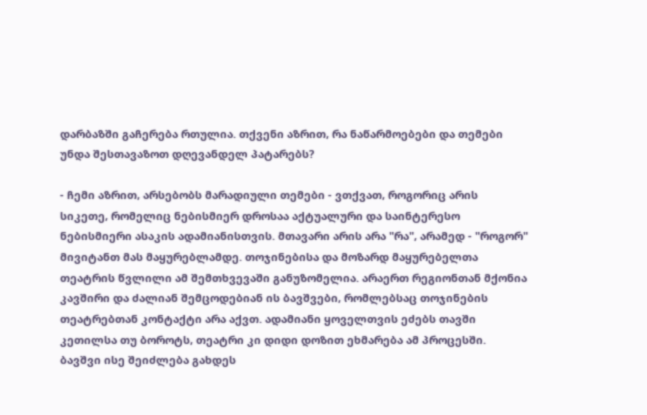დარბაზში გაჩერება რთულია. თქვენი აზრით, რა ნაწარმოებები და თემები უნდა შესთავაზოთ დღევანდელ პატარებს?

- ჩემი აზრით, არსებობს მარადიული თემები - ვთქვათ, როგორიც არის სიკეთე, რომელიც ნებისმიერ დროსაა აქტუალური და საინტერესო ნებისმიერი ასაკის ადამიანისთვის. მთავარი არის არა "რა", არამედ - "როგორ" მივიტანთ მას მაყურებლამდე. თოჯინებისა და მოზარდ მაყურებელთა თეატრის წვლილი ამ შემთხვევაში განუზომელია. არაერთ რეგიონთან მქონია კავშირი და ძალიან შემცოდებიან ის ბავშვები, რომლებსაც თოჯინების თეატრებთან კონტაქტი არა აქვთ. ადამიანი ყოველთვის ეძებს თავში კეთილსა თუ ბოროტს, თეატრი კი დიდი დოზით ეხმარება ამ პროცესში. ბავშვი ისე შეიძლება გახდეს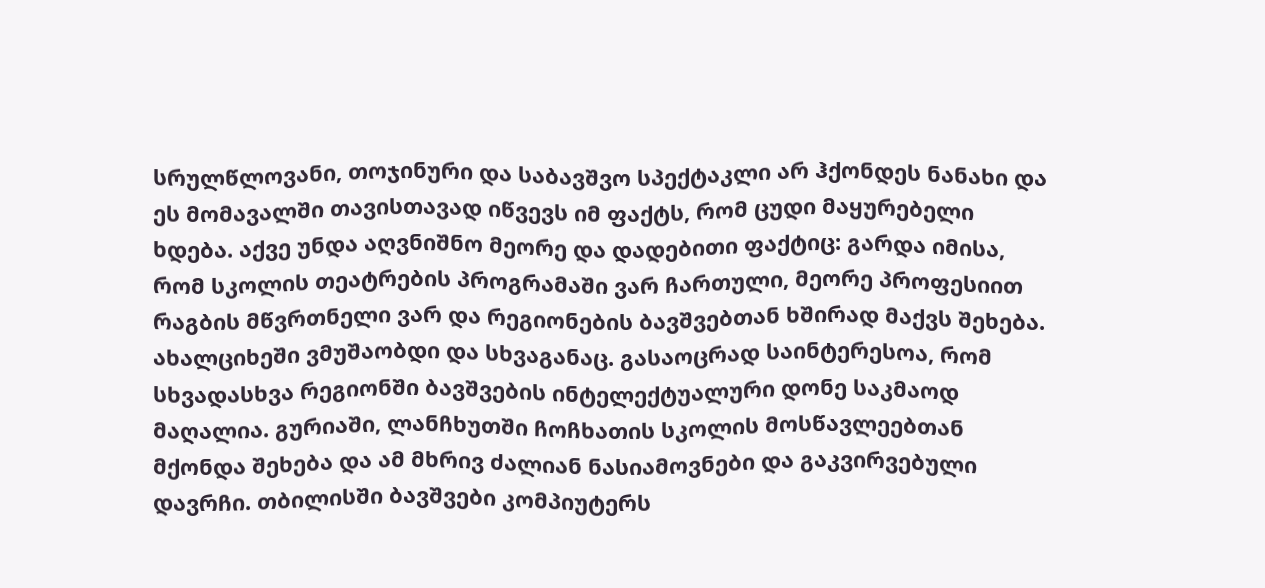სრულწლოვანი, თოჯინური და საბავშვო სპექტაკლი არ ჰქონდეს ნანახი და ეს მომავალში თავისთავად იწვევს იმ ფაქტს, რომ ცუდი მაყურებელი ხდება. აქვე უნდა აღვნიშნო მეორე და დადებითი ფაქტიც: გარდა იმისა, რომ სკოლის თეატრების პროგრამაში ვარ ჩართული, მეორე პროფესიით რაგბის მწვრთნელი ვარ და რეგიონების ბავშვებთან ხშირად მაქვს შეხება. ახალციხეში ვმუშაობდი და სხვაგანაც. გასაოცრად საინტერესოა, რომ სხვადასხვა რეგიონში ბავშვების ინტელექტუალური დონე საკმაოდ მაღალია. გურიაში, ლანჩხუთში ჩოჩხათის სკოლის მოსწავლეებთან მქონდა შეხება და ამ მხრივ ძალიან ნასიამოვნები და გაკვირვებული დავრჩი. თბილისში ბავშვები კომპიუტერს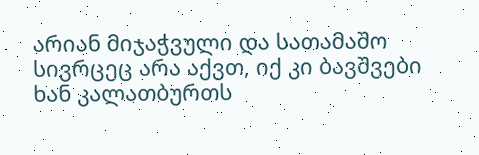არიან მიჯაჭვული და სათამაშო სივრცეც არა აქვთ, იქ კი ბავშვები ხან კალათბურთს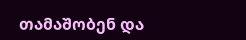თამაშობენ და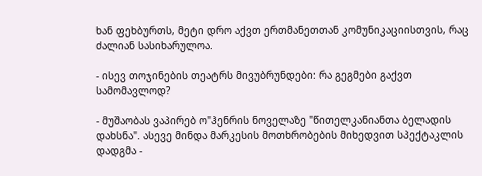ხან ფეხბურთს, მეტი დრო აქვთ ერთმანეთთან კომუნიკაციისთვის, რაც ძალიან სასიხარულოა.

- ისევ თოჯინების თეატრს მივუბრუნდები: რა გეგმები გაქვთ სამომავლოდ?

- მუშაობას ვაპირებ ო"ჰენრის ნოველაზე "წითელკანიანთა ბელადის დახსნა". ასევე მინდა მარკესის მოთხრობების მიხედვით სპექტაკლის დადგმა -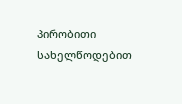პირობითი სახელწოდებით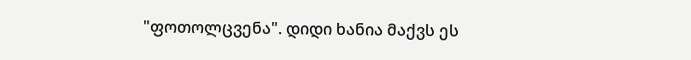"ფოთოლცვენა". დიდი ხანია მაქვს ეს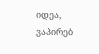იდეა, ვაპირებ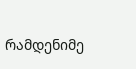რამდენიმე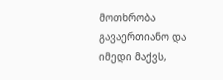მოთხრობა გავაერთიანო და იმედი მაქვს,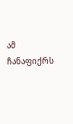ამ ჩანაფიქრს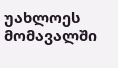უახლოეს მომავალში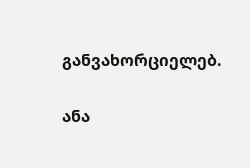განვახორციელებ.

ანა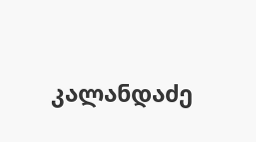კალანდაძე